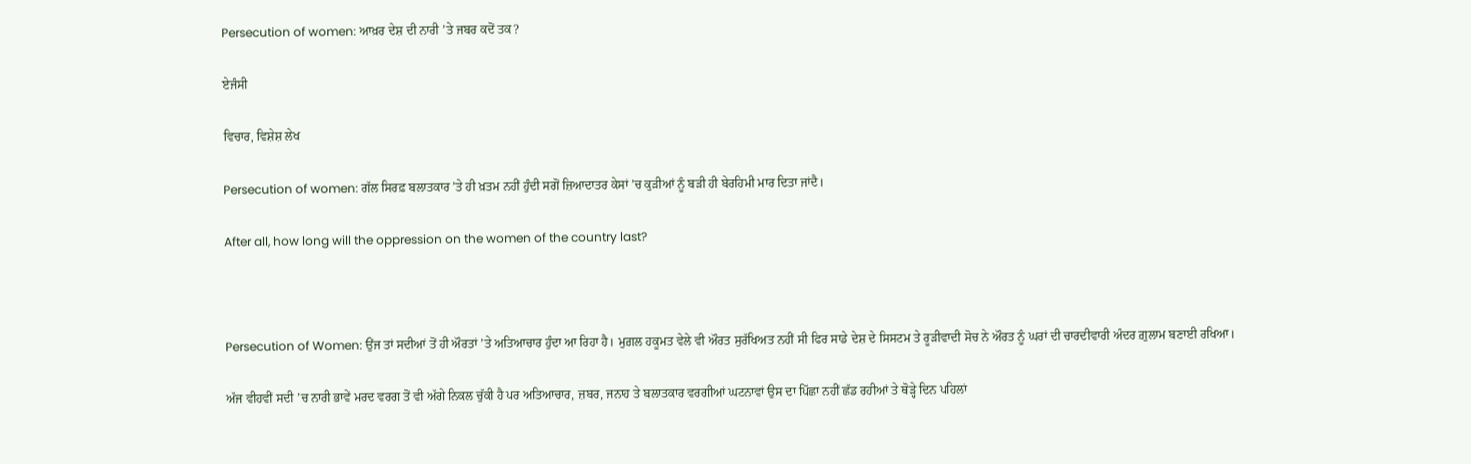Persecution of women: ਆਖ਼ਰ ਦੇਸ਼ ਦੀ ਨਾਰੀ ’ਤੇ ਜਬਰ ਕਦੋਂ ਤਕ?

ਏਜੰਸੀ

ਵਿਚਾਰ, ਵਿਸ਼ੇਸ਼ ਲੇਖ

Persecution of women: ਗੱਲ ਸਿਰਫ਼ ਬਲਾਤਕਾਰ ’ਤੇ ਹੀ ਖ਼ਤਮ ਨਹੀਂ ਹੁੰਦੀ ਸਗੋਂ ਜ਼ਿਆਦਾਤਰ ਕੇਸਾਂ ’ਚ ਕੁੜੀਆਂ ਨੂੰ ਬੜੀ ਹੀ ਬੇਰਹਿਮੀ ਮਾਰ ਦਿਤਾ ਜਾਂਦੈ।

After all, how long will the oppression on the women of the country last?



Persecution of Women: ਉਂਜ ਤਾਂ ਸਦੀਆਂ ਤੋਂ ਹੀ ਔਰਤਾਂ ’ਤੇ ਅਤਿਆਚਾਰ ਹੁੰਦਾ ਆ ਰਿਹਾ ਹੈ। ਮੁਗ਼ਲ ਹਕੂਮਤ ਵੇਲੇ ਵੀ ਔਰਤ ਸੁਰੱਖਿਅਤ ਨਹੀਂ ਸੀ ਫਿਰ ਸਾਡੇ ਦੇਸ਼ ਦੇ ਸਿਸਟਮ ਤੇ ਰੂੜੀਵਾਦੀ ਸੋਚ ਨੇ ਔਰਤ ਨੂੰ ਘਰਾਂ ਦੀ ਚਾਰਦੀਵਾਰੀ ਅੰਦਰ ਗ਼ੁਲਾਮ ਬਣਾਈ ਰਖਿਆ।

ਅੱਜ ਵੀਹਵੀਂ ਸਦੀ ’ਚ ਨਾਰੀ ਭਾਵੇਂ ਮਰਦ ਵਰਗ ਤੋਂ ਵੀ ਅੱਗੇ ਨਿਕਲ ਚੁੱਕੀ ਹੈ ਪਰ ਅਤਿਆਚਾਰ, ਜ਼ਬਰ, ਜਨਾਹ ਤੇ ਬਲਾਤਕਾਰ ਵਰਗੀਆਂ ਘਟਨਾਵਾਂ ਉਸ ਦਾ ਪਿੱਛਾ ਨਹੀਂ ਛੱਡ ਰਹੀਆਂ ਤੇ ਥੋੜ੍ਹੇ ਦਿਨ ਪਹਿਲਾਂ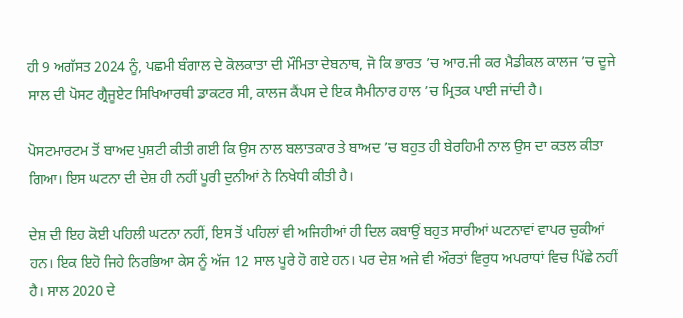ਹੀ 9 ਅਗੱਸਤ 2024 ਨੂੰ, ਪਛਮੀ ਬੰਗਾਲ ਦੇ ਕੋਲਕਾਤਾ ਦੀ ਮੌਮਿਤਾ ਦੇਬਨਾਥ, ਜੋ ਕਿ ਭਾਰਤ ’ਚ ਆਰ.ਜੀ ਕਰ ਮੈਡੀਕਲ ਕਾਲਜ ’ਚ ਦੂਜੇ ਸਾਲ ਦੀ ਪੋਸਟ ਗ੍ਰੈਜੂਏਟ ਸਿਖਿਆਰਥੀ ਡਾਕਟਰ ਸੀ, ਕਾਲਜ ਕੈਂਪਸ ਦੇ ਇਕ ਸੈਮੀਨਾਰ ਹਾਲ ’ਚ ਮ੍ਰਿਤਕ ਪਾਈ ਜਾਂਦੀ ਹੈ।

ਪੋਸਟਮਾਰਟਮ ਤੋਂ ਬਾਅਦ ਪੁਸ਼ਟੀ ਕੀਤੀ ਗਈ ਕਿ ਉਸ ਨਾਲ ਬਲਾਤਕਾਰ ਤੇ ਬਾਅਦ ’ਚ ਬਹੁਤ ਹੀ ਬੇਰਹਿਮੀ ਨਾਲ ਉਸ ਦਾ ਕਤਲ ਕੀਤਾ ਗਿਆ। ਇਸ ਘਟਨਾ ਦੀ ਦੇਸ਼ ਹੀ ਨਹੀਂ ਪੂਰੀ ਦੁਨੀਆਂ ਨੇ ਨਿਖੇਧੀ ਕੀਤੀ ਹੈ।

ਦੇਸ਼ ਦੀ ਇਹ ਕੋਈ ਪਹਿਲੀ ਘਟਨਾ ਨਹੀਂ, ਇਸ ਤੋਂ ਪਹਿਲਾਂ ਵੀ ਅਜਿਹੀਆਂ ਹੀ ਦਿਲ ਕਬਾਉਂ ਬਹੁਤ ਸਾਰੀਆਂ ਘਟਨਾਵਾਂ ਵਾਪਰ ਚੁਕੀਆਂ ਹਨ। ਇਕ ਇਹੋ ਜਿਹੇ ਨਿਰਭਿਆ ਕੇਸ ਨੂੰ ਅੱਜ 12 ਸਾਲ ਪੂਰੇ ਹੋ ਗਏ ਹਨ। ਪਰ ਦੇਸ਼ ਅਜੇ ਵੀ ਔਰਤਾਂ ਵਿਰੁਧ ਅਪਰਾਧਾਂ ਵਿਚ ਪਿੱਛੇ ਨਹੀਂ ਹੈ। ਸਾਲ 2020 ਦੇ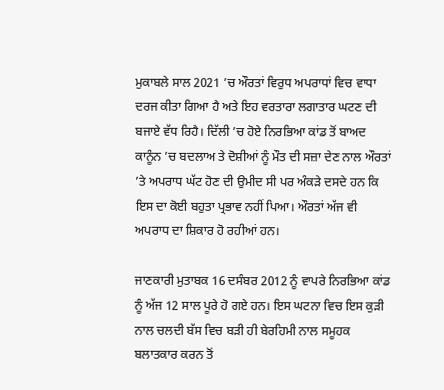ਮੁਕਾਬਲੇ ਸਾਲ 2021 ’ਚ ਔਰਤਾਂ ਵਿਰੁਧ ਅਪਰਾਧਾਂ ਵਿਚ ਵਾਧਾ ਦਰਜ ਕੀਤਾ ਗਿਆ ਹੈ ਅਤੇ ਇਹ ਵਰਤਾਰਾ ਲਗਾਤਾਰ ਘਟਣ ਦੀ ਬਜਾਏ ਵੱਧ ਰਿਹੈ। ਦਿੱਲੀ ’ਚ ਹੋਏ ਨਿਰਭਿਆ ਕਾਂਡ ਤੋਂ ਬਾਅਦ ਕਾਨੂੰਨ ’ਚ ਬਦਲਾਅ ਤੇ ਦੋਸ਼ੀਆਂ ਨੂੰ ਮੌਤ ਦੀ ਸਜ਼ਾ ਦੇਣ ਨਾਲ ਔਰਤਾਂ ’ਤੇ ਅਪਰਾਧ ਘੱਟ ਹੋਣ ਦੀ ਉਮੀਦ ਸੀ ਪਰ ਅੰਕੜੇ ਦਸਦੇ ਹਨ ਕਿ ਇਸ ਦਾ ਕੋਈ ਬਹੁਤਾ ਪ੍ਰਭਾਵ ਨਹੀਂ ਪਿਆ। ਔਰਤਾਂ ਅੱਜ ਵੀ ਅਪਰਾਧ ਦਾ ਸ਼ਿਕਾਰ ਹੋ ਰਹੀਆਂ ਹਨ।

ਜਾਣਕਾਰੀ ਮੁਤਾਬਕ 16 ਦਸੰਬਰ 2012 ਨੂੰ ਵਾਪਰੇ ਨਿਰਭਿਆ ਕਾਂਡ ਨੂੰ ਅੱਜ 12 ਸਾਲ ਪੂਰੇ ਹੋ ਗਏ ਹਨ। ਇਸ ਘਟਨਾ ਵਿਚ ਇਸ ਕੁੜੀ ਨਾਲ ਚਲਦੀ ਬੱਸ ਵਿਚ ਬੜੀ ਹੀ ਬੇਰਹਿਮੀ ਨਾਲ ਸਮੂਹਕ ਬਲਾਤਕਾਰ ਕਰਨ ਤੋਂ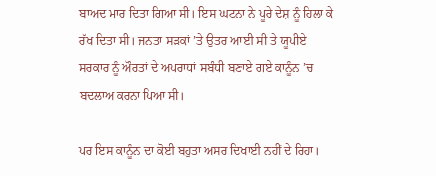ਬਾਅਦ ਮਾਰ ਦਿਤਾ ਗਿਆ ਸੀ। ਇਸ ਘਟਨਾ ਨੇ ਪੂਰੇ ਦੇਸ਼ ਨੂੰ ਹਿਲਾ ਕੇ ਰੱਖ ਦਿਤਾ ਸੀ। ਜਨਤਾ ਸੜਕਾਂ ’ਤੇ ਉਤਰ ਆਈ ਸੀ ਤੇ ਯੂਪੀਏ ਸਰਕਾਰ ਨੂੰ ਔਰਤਾਂ ਦੇ ਅਪਰਾਧਾਂ ਸਬੰਧੀ ਬਣਾਏ ਗਏ ਕਾਨੂੰਨ ’ਚ ਬਦਲਾਅ ਕਰਨਾ ਪਿਆ ਸੀ।

ਪਰ ਇਸ ਕਾਨੂੰਨ ਦਾ ਕੋਈ ਬਹੁਤਾ ਅਸਰ ਦਿਖਾਈ ਨਹੀਂ ਦੇ ਰਿਹਾ।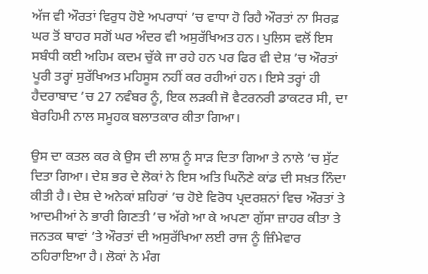ਅੱਜ ਵੀ ਔਰਤਾਂ ਵਿਰੁਧ ਹੋਏ ਅਪਰਾਧਾਂ ’ਚ ਵਾਧਾ ਹੋ ਰਿਹੈ ਔਰਤਾਂ ਨਾ ਸਿਰਫ਼ ਘਰ ਤੋਂ ਬਾਹਰ ਸਗੋਂ ਘਰ ਅੰਦਰ ਵੀ ਅਸੁਰੱਖਿਅਤ ਹਨ। ਪੁਲਿਸ ਵਲੋਂ ਇਸ ਸਬੰਧੀ ਕਈ ਅਹਿਮ ਕਦਮ ਚੁੱਕੇ ਜਾ ਰਹੇ ਹਨ ਪਰ ਫਿਰ ਵੀ ਦੇਸ਼ ’ਚ ਔਰਤਾਂ ਪੂਰੀ ਤਰ੍ਹਾਂ ਸੁਰੱਖਿਅਤ ਮਹਿਸੂਸ ਨਹੀਂ ਕਰ ਰਹੀਆਂ ਹਨ। ਇਸੇ ਤਰ੍ਹਾਂ ਹੀ ਹੈਦਰਾਬਾਦ ’ਚ 27 ਨਵੰਬਰ ਨੂੰ, ਇਕ ਲੜਕੀ ਜੋ ਵੈਟਰਨਰੀ ਡਾਕਟਰ ਸੀ, ਦਾ ਬੇਰਹਿਮੀ ਨਾਲ ਸਮੂਹਕ ਬਲਾਤਕਾਰ ਕੀਤਾ ਗਿਆ।

ਉਸ ਦਾ ਕਤਲ ਕਰ ਕੇ ਉਸ ਦੀ ਲਾਸ਼ ਨੂੰ ਸਾੜ ਦਿਤਾ ਗਿਆ ਤੇ ਨਾਲੇ ’ਚ ਸੁੱਟ ਦਿਤਾ ਗਿਆ। ਦੇਸ਼ ਭਰ ਦੇ ਲੋਕਾਂ ਨੇ ਇਸ ਅਤਿ ਘਿਨੌਣੇ ਕਾਂਡ ਦੀ ਸਖ਼ਤ ਨਿੰਦਾ ਕੀਤੀ ਹੈ। ਦੇਸ਼ ਦੇ ਅਨੇਕਾਂ ਸ਼ਹਿਰਾਂ ’ਚ ਹੋਏ ਵਿਰੋਧ ਪ੍ਰਦਰਸ਼ਨਾਂ ਵਿਚ ਔਰਤਾਂ ਤੇ ਆਦਮੀਆਂ ਨੇ ਭਾਰੀ ਗਿਣਤੀ ’ਚ ਅੱਗੇ ਆ ਕੇ ਅਪਣਾ ਗੁੱਸਾ ਜ਼ਾਹਰ ਕੀਤਾ ਤੇ ਜਨਤਕ ਥਾਵਾਂ ’ਤੇ ਔਰਤਾਂ ਦੀ ਅਸੁਰੱਖਿਆ ਲਈ ਰਾਜ ਨੂੰ ਜ਼ਿੰਮੇਵਾਰ ਠਹਿਰਾਇਆ ਹੈ। ਲੋਕਾਂ ਨੇ ਮੰਗ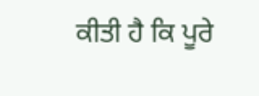ਕੀਤੀ ਹੈ ਕਿ ਪੂਰੇ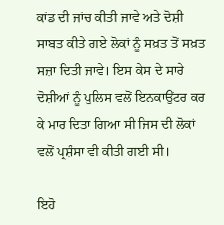ਕਾਂਡ ਦੀ ਜਾਂਚ ਕੀਤੀ ਜਾਵੇ ਅਤੇ ਦੋਸ਼ੀ ਸਾਬਤ ਕੀਤੇ ਗਏ ਲੋਕਾਂ ਨੂੰ ਸਖ਼ਤ ਤੋਂ ਸਖ਼ਤ ਸਜ਼ਾ ਦਿਤੀ ਜਾਵੇ। ਇਸ ਕੇਸ ਦੇ ਸਾਰੇ ਦੋਸ਼ੀਆਂ ਨੂੰ ਪੁਲਿਸ ਵਲੋਂ ਇਨਕਾਉਂਟਰ ਕਰ ਕੇ ਮਾਰ ਦਿਤਾ ਗਿਆ ਸੀ ਜਿਸ ਦੀ ਲੋਕਾਂ ਵਲੋਂ ਪ੍ਰਸ਼ੰਸਾ ਵੀ ਕੀਤੀ ਗਈ ਸੀ।

ਇਹੋ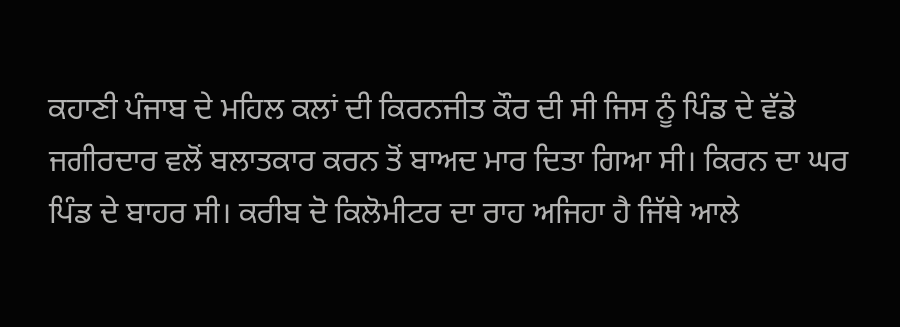ਕਹਾਣੀ ਪੰਜਾਬ ਦੇ ਮਹਿਲ ਕਲਾਂ ਦੀ ਕਿਰਨਜੀਤ ਕੌਰ ਦੀ ਸੀ ਜਿਸ ਨੂੰ ਪਿੰਡ ਦੇ ਵੱਡੇ ਜਗੀਰਦਾਰ ਵਲੋਂ ਬਲਾਤਕਾਰ ਕਰਨ ਤੋਂ ਬਾਅਦ ਮਾਰ ਦਿਤਾ ਗਿਆ ਸੀ। ਕਿਰਨ ਦਾ ਘਰ ਪਿੰਡ ਦੇ ਬਾਹਰ ਸੀ। ਕਰੀਬ ਦੋ ਕਿਲੋਮੀਟਰ ਦਾ ਰਾਹ ਅਜਿਹਾ ਹੈ ਜਿੱਥੇ ਆਲੇ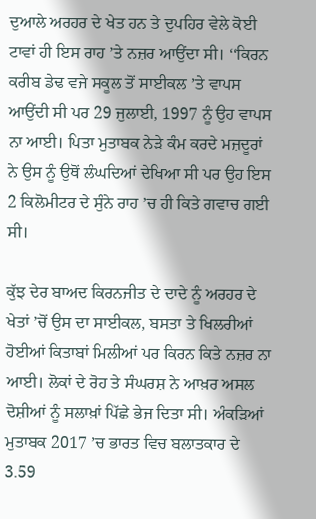ਦੁਆਲੇ ਅਰਹਰ ਦੇ ਖੇਤ ਹਨ ਤੇ ਦੁਪਹਿਰ ਵੇਲੇ ਕੋਈ ਟਾਵਾਂ ਹੀ ਇਸ ਰਾਹ ’ਤੇ ਨਜ਼ਰ ਆਉਂਦਾ ਸੀ। ‘‘ਕਿਰਨ ਕਰੀਬ ਡੇਢ ਵਜੇ ਸਕੂਲ ਤੋਂ ਸਾਈਕਲ ’ਤੇ ਵਾਪਸ ਆਉਂਦੀ ਸੀ ਪਰ 29 ਜੁਲਾਈ, 1997 ਨੂੰ ਉਹ ਵਾਪਸ ਨਾ ਆਈ। ਪਿਤਾ ਮੁਤਾਬਕ ਨੇੜੇ ਕੰਮ ਕਰਦੇ ਮਜ਼ਦੂਰਾਂ ਨੇ ਉਸ ਨੂੰ ਉਥੋਂ ਲੰਘਦਿਆਂ ਦੇਖਿਆ ਸੀ ਪਰ ਉਹ ਇਸ 2 ਕਿਲੋਮੀਟਰ ਦੇ ਸੁੰਨੇ ਰਾਹ ’ਚ ਹੀ ਕਿਤੇ ਗਵਾਚ ਗਈ ਸੀ।

ਕੁੱਝ ਦੇਰ ਬਾਅਦ ਕਿਰਨਜੀਤ ਦੇ ਦਾਦੇ ਨੂੰ ਅਰਹਰ ਦੇ ਖੇਤਾਂ ’ਚੋਂ ਉਸ ਦਾ ਸਾਈਕਲ, ਬਸਤਾ ਤੇ ਖਿਲਰੀਆਂ ਹੋਈਆਂ ਕਿਤਾਬਾਂ ਮਿਲੀਆਂ ਪਰ ਕਿਰਨ ਕਿਤੇ ਨਜ਼ਰ ਨਾ ਆਈ। ਲੋਕਾਂ ਦੇ ਰੋਹ ਤੇ ਸੰਘਰਸ਼ ਨੇ ਆਖ਼ਰ ਅਸਲ ਦੋਸ਼ੀਆਂ ਨੂੰ ਸਲਾਖ਼ਾਂ ਪਿੱਛੇ ਭੇਜ ਦਿਤਾ ਸੀ। ਅੰਕੜਿਆਂ ਮੁਤਾਬਕ 2017 ’ਚ ਭਾਰਤ ਵਿਚ ਬਲਾਤਕਾਰ ਦੇ 3.59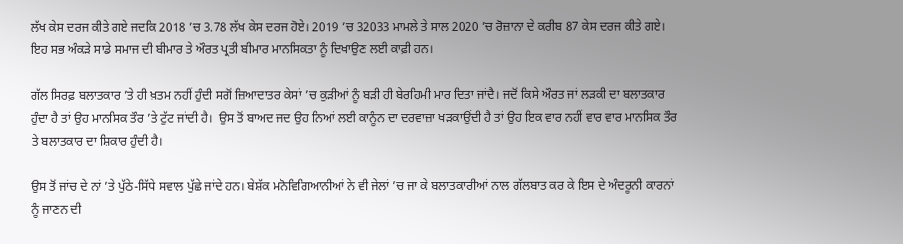ਲੱਖ ਕੇਸ ਦਰਜ ਕੀਤੇ ਗਏ ਜਦਕਿ 2018 ’ਚ 3.78 ਲੱਖ ਕੇਸ ਦਰਜ ਹੋਏ। 2019 ’ਚ 32033 ਮਾਮਲੇ ਤੇ ਸਾਲ 2020 ’ਚ ਰੋਜ਼ਾਨਾ ਦੇ ਕਰੀਬ 87 ਕੇਸ ਦਰਜ ਕੀਤੇ ਗਏ। ਇਹ ਸਭ ਅੰਕੜੇ ਸਾਡੇ ਸਮਾਜ ਦੀ ਬੀਮਾਰ ਤੇ ਔਰਤ ਪ੍ਰਤੀ ਬੀਮਾਰ ਮਾਨਸਿਕਤਾ ਨੂੰ ਦਿਖਾਉਣ ਲਈ ਕਾਫ਼ੀ ਹਨ।

ਗੱਲ ਸਿਰਫ਼ ਬਲਾਤਕਾਰ ’ਤੇ ਹੀ ਖ਼ਤਮ ਨਹੀਂ ਹੁੰਦੀ ਸਗੋਂ ਜ਼ਿਆਦਾਤਰ ਕੇਸਾਂ ’ਚ ਕੁੜੀਆਂ ਨੂੰ ਬੜੀ ਹੀ ਬੇਰਹਿਮੀ ਮਾਰ ਦਿਤਾ ਜਾਂਦੈ। ਜਦੋਂ ਕਿਸੇ ਔਰਤ ਜਾਂ ਲੜਕੀ ਦਾ ਬਲਾਤਕਾਰ ਹੁੰਦਾ ਹੈ ਤਾਂ ਉਹ ਮਾਨਸਿਕ ਤੌਰ ’ਤੇ ਟੁੱਟ ਜਾਂਦੀ ਹੈ।  ਉਸ ਤੋਂ ਬਾਅਦ ਜਦ ਉਹ ਨਿਆਂ ਲਈ ਕਾਨੂੰਨ ਦਾ ਦਰਵਾਜ਼ਾ ਖੜਕਾਉਂਦੀ ਹੈ ਤਾਂ ਉਹ ਇਕ ਵਾਰ ਨਹੀਂ ਵਾਰ ਵਾਰ ਮਾਨਸਿਕ ਤੌਰ ਤੇ ਬਲਾਤਕਾਰ ਦਾ ਸ਼ਿਕਾਰ ਹੁੰਦੀ ਹੈ।

ਉਸ ਤੋਂ ਜਾਂਚ ਦੇ ਨਾਂ ’ਤੇ ਪੁੱਠੇ-ਸਿੱਧੇ ਸਵਾਲ ਪੁੱਛੇ ਜਾਂਦੇ ਹਨ। ਬੇਸ਼ੱਕ ਮਨੋਵਿਗਿਆਨੀਆਂ ਨੇ ਵੀ ਜੇਲਾਂ ’ਚ ਜਾ ਕੇ ਬਲਾਤਕਾਰੀਆਂ ਨਾਲ ਗੱਲਬਾਤ ਕਰ ਕੇ ਇਸ ਦੇ ਅੰਦਰੂਨੀ ਕਾਰਨਾਂ ਨੂੰ ਜਾਣਨ ਦੀ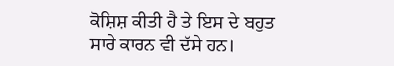ਕੋਸ਼ਿਸ਼ ਕੀਤੀ ਹੈ ਤੇ ਇਸ ਦੇ ਬਹੁਤ ਸਾਰੇ ਕਾਰਨ ਵੀ ਦੱਸੇ ਹਨ।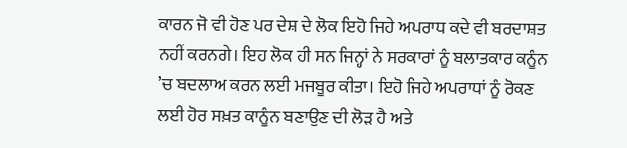ਕਾਰਨ ਜੋ ਵੀ ਹੋਣ ਪਰ ਦੇਸ਼ ਦੇ ਲੋਕ ਇਹੋ ਜਿਹੇ ਅਪਰਾਧ ਕਦੇ ਵੀ ਬਰਦਾਸ਼ਤ ਨਹੀਂ ਕਰਨਗੇ। ਇਹ ਲੋਕ ਹੀ ਸਨ ਜਿਨ੍ਹਾਂ ਨੇ ਸਰਕਾਰਾਂ ਨੂੰ ਬਲਾਤਕਾਰ ਕਨੂੰਨ ’ਚ ਬਦਲਾਅ ਕਰਨ ਲਈ ਮਜਬੂਰ ਕੀਤਾ। ਇਹੋ ਜਿਹੇ ਅਪਰਾਧਾਂ ਨੂੰ ਰੋਕਣ ਲਈ ਹੋਰ ਸਖ਼ਤ ਕਾਨੂੰਨ ਬਣਾਉਣ ਦੀ ਲੋੜ ਹੈ ਅਤੇ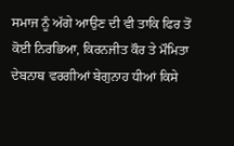ਸਮਾਜ ਨੂੰ ਅੱਗੇ ਆਉਣ ਦੀ ਵੀ ਤਾਕਿ ਫਿਰ ਤੋਂ ਕੋਈ ਨਿਰਭਿਆ, ਕਿਰਨਜੀਤ ਕੌਰ ਤੇ ਮੌਮਿਤਾ ਦੇਬਨਾਥ ਵਰਗੀਆਂ ਬੇਗੁਨਾਹ ਧੀਆਂ ਕਿਸੇ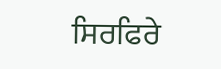ਸਿਰਫਿਰੇ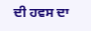ਦੀ ਹਵਸ ਦਾ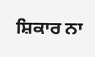ਸ਼ਿਕਾਰ ਨਾ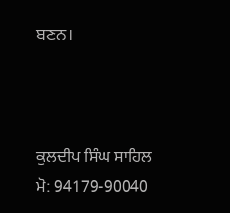ਬਣਨ।



ਕੁਲਦੀਪ ਸਿੰਘ ਸਾਹਿਲ
ਮੋ: 94179-90040